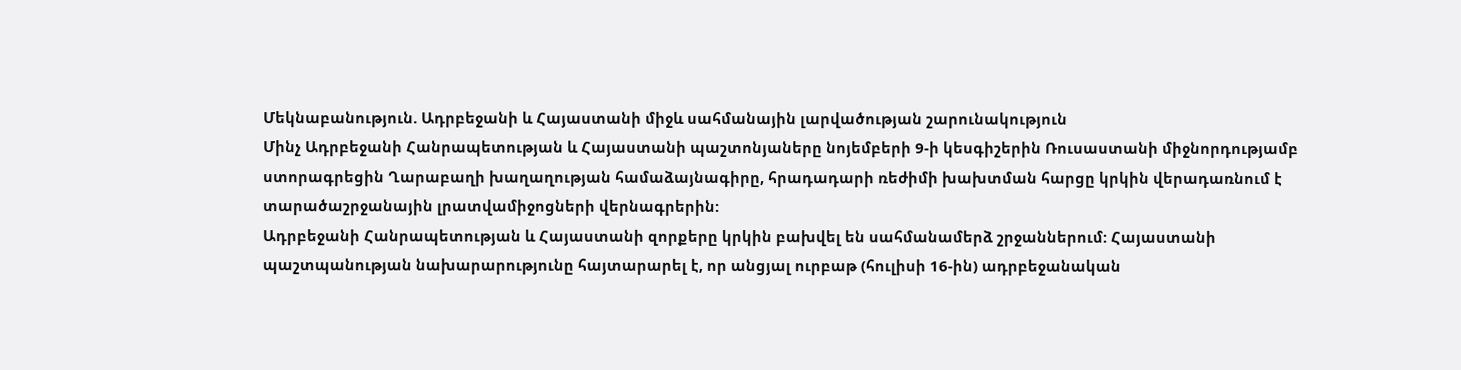Մեկնաբանություն. Ադրբեջանի և Հայաստանի միջև սահմանային լարվածության շարունակություն
Մինչ Ադրբեջանի Հանրապետության և Հայաստանի պաշտոնյաները նոյեմբերի 9-ի կեսգիշերին Ռուսաստանի միջնորդությամբ ստորագրեցին Ղարաբաղի խաղաղության համաձայնագիրը, հրադադարի ռեժիմի խախտման հարցը կրկին վերադառնում է տարածաշրջանային լրատվամիջոցների վերնագրերին:
Ադրբեջանի Հանրապետության և Հայաստանի զորքերը կրկին բախվել են սահմանամերձ շրջաններում: Հայաստանի պաշտպանության նախարարությունը հայտարարել է, որ անցյալ ուրբաթ (հուլիսի 16-ին) ադրբեջանական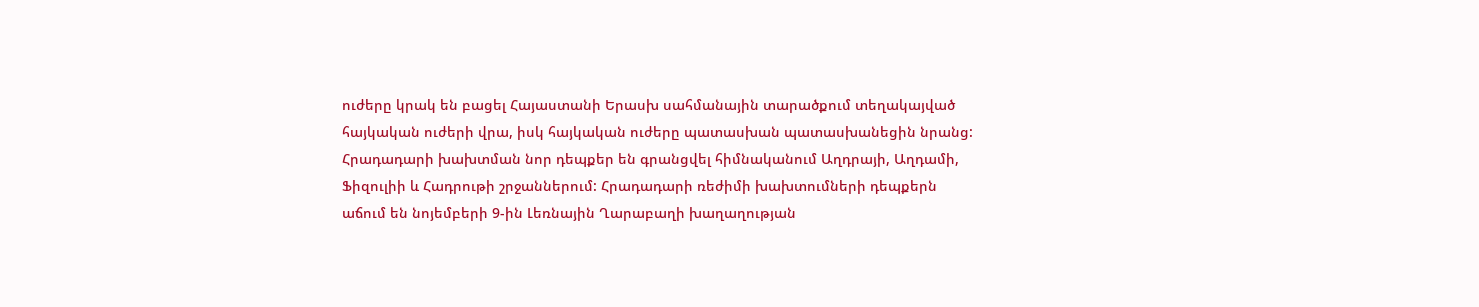ուժերը կրակ են բացել Հայաստանի Երասխ սահմանային տարածքում տեղակայված հայկական ուժերի վրա, իսկ հայկական ուժերը պատասխան պատասխանեցին նրանց:
Հրադադարի խախտման նոր դեպքեր են գրանցվել հիմնականում Աղդրայի, Աղդամի, Ֆիզուլիի և Հադրութի շրջաններում: Հրադադարի ռեժիմի խախտումների դեպքերն աճում են նոյեմբերի 9-ին Լեռնային Ղարաբաղի խաղաղության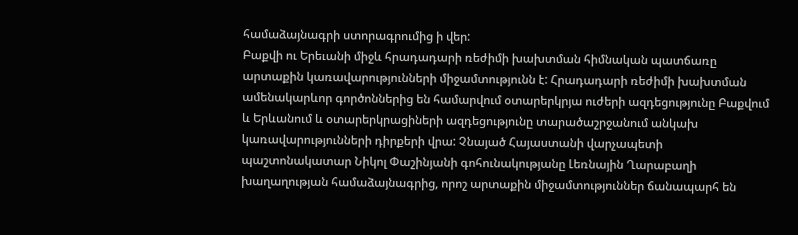համաձայնագրի ստորագրումից ի վեր:
Բաքվի ու Երեւանի միջև հրադադարի ռեժիմի խախտման հիմնական պատճառը արտաքին կառավարությունների միջամտությունն է: Հրադադարի ռեժիմի խախտման ամենակարևոր գործոններից են համարվում օտարերկրյա ուժերի ազդեցությունը Բաքվում և Երևանում և օտարերկրացիների ազդեցությունը տարածաշրջանում անկախ կառավարությունների դիրքերի վրա: Չնայած Հայաստանի վարչապետի պաշտոնակատար Նիկոլ Փաշինյանի գոհունակությանը Լեռնային Ղարաբաղի խաղաղության համաձայնագրից, որոշ արտաքին միջամտություններ ճանապարհ են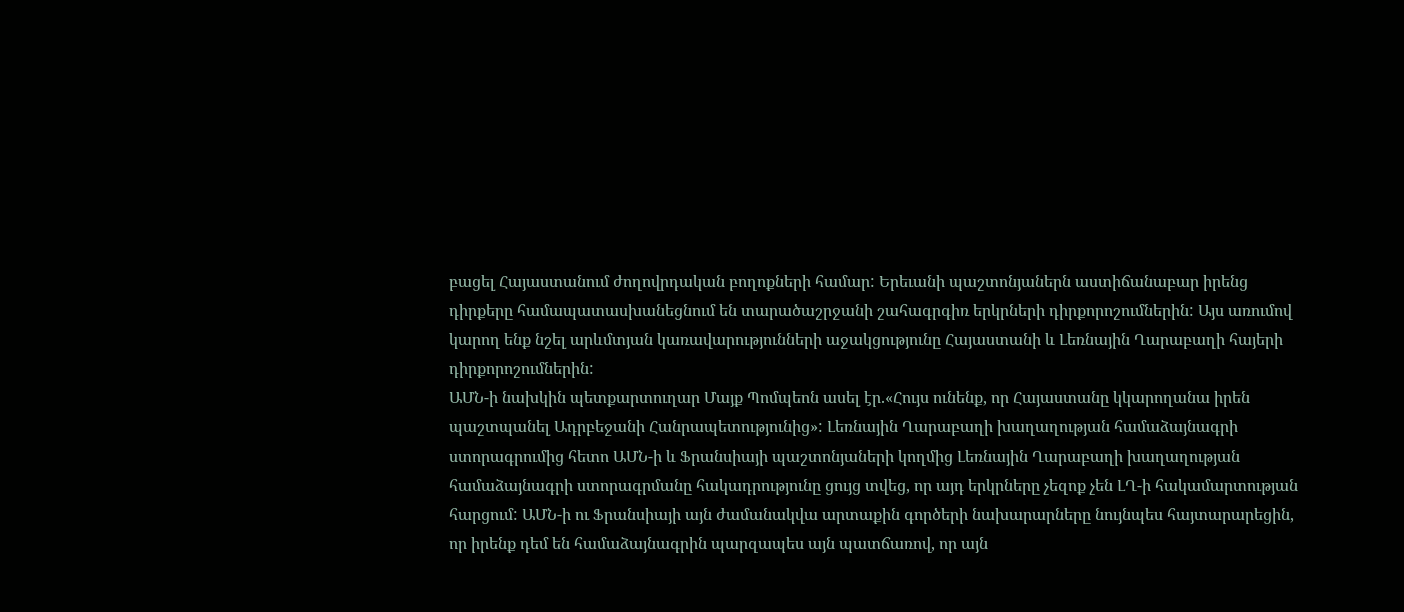բացել Հայաստանում ժողովրդական բողոքների համար: Երեւանի պաշտոնյաներն աստիճանաբար իրենց դիրքերը համապատասխանեցնում են տարածաշրջանի շահագրգիռ երկրների դիրքորոշումներին: Այս առումով կարող ենք նշել արևմտյան կառավարությունների աջակցությունը Հայաստանի և Լեռնային Ղարաբաղի հայերի դիրքորոշումներին:
ԱՄՆ-ի նախկին պետքարտուղար Մայք Պոմպեոն ասել էր.«Հույս ունենք, որ Հայաստանը կկարողանա իրեն պաշտպանել Ադրբեջանի Հանրապետությունից»: Լեռնային Ղարաբաղի խաղաղության համաձայնագրի ստորագրումից հետո ԱՄՆ-ի և Ֆրանսիայի պաշտոնյաների կողմից Լեռնային Ղարաբաղի խաղաղության համաձայնագրի ստորագրմանը հակադրությունը ցույց տվեց, որ այդ երկրները չեզոք չեն ԼՂ-ի հակամարտության հարցում: ԱՄՆ-ի ու Ֆրանսիայի այն ժամանակվա արտաքին գործերի նախարարները նույնպես հայտարարեցին, որ իրենք դեմ են համաձայնագրին պարզապես այն պատճառով, որ այն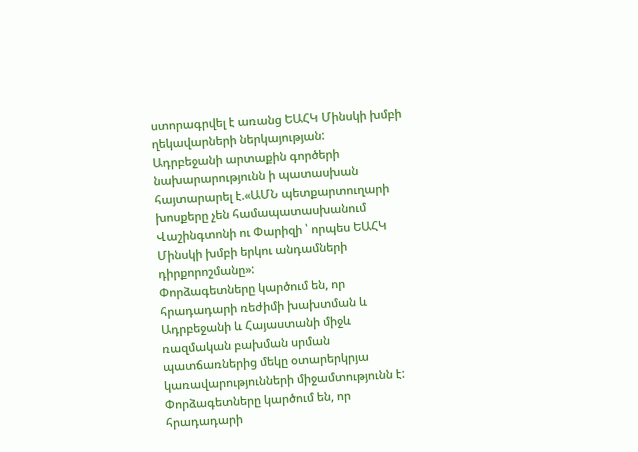ստորագրվել է առանց ԵԱՀԿ Մինսկի խմբի ղեկավարների ներկայության:
Ադրբեջանի արտաքին գործերի նախարարությունն ի պատասխան հայտարարել է.«ԱՄՆ պետքարտուղարի խոսքերը չեն համապատասխանում Վաշինգտոնի ու Փարիզի ՝ որպես ԵԱՀԿ Մինսկի խմբի երկու անդամների դիրքորոշմանը»:
Փորձագետները կարծում են, որ հրադադարի ռեժիմի խախտման և Ադրբեջանի և Հայաստանի միջև ռազմական բախման սրման պատճառներից մեկը օտարերկրյա կառավարությունների միջամտությունն է:
Փորձագետները կարծում են, որ հրադադարի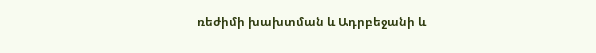ռեժիմի խախտման և Ադրբեջանի և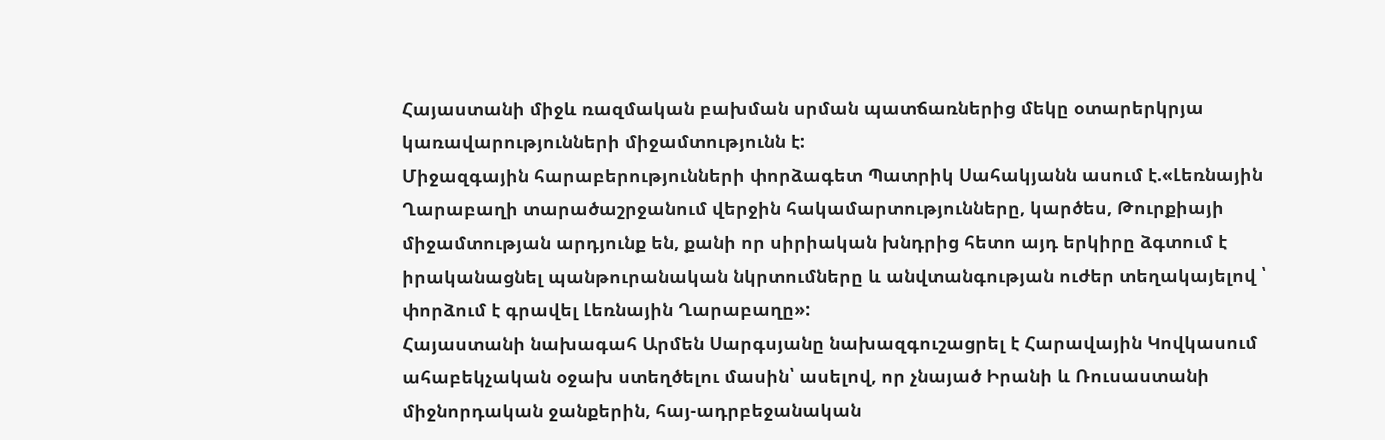Հայաստանի միջև ռազմական բախման սրման պատճառներից մեկը օտարերկրյա կառավարությունների միջամտությունն է:
Միջազգային հարաբերությունների փորձագետ Պատրիկ Սահակյանն ասում է.«Լեռնային Ղարաբաղի տարածաշրջանում վերջին հակամարտությունները, կարծես, Թուրքիայի միջամտության արդյունք են, քանի որ սիրիական խնդրից հետո այդ երկիրը ձգտում է իրականացնել պանթուրանական նկրտումները և անվտանգության ուժեր տեղակայելով ՝ փորձում է գրավել Լեռնային Ղարաբաղը»:
Հայաստանի նախագահ Արմեն Սարգսյանը նախազգուշացրել է Հարավային Կովկասում ահաբեկչական օջախ ստեղծելու մասին՝ ասելով, որ չնայած Իրանի և Ռուսաստանի միջնորդական ջանքերին, հայ-ադրբեջանական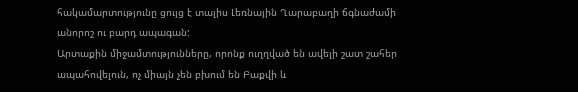հակամարտությունը ցույց է տալիս Լեռնային Ղարաբաղի ճգնաժամի անորոշ ու բարդ ապագան:
Արտաքին միջամտությունները, որոնք ուղղված են ավելի շատ շահեր ապահովելուն, ոչ միայն չեն բխում են Բաքվի և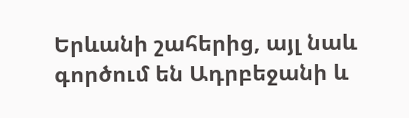Երևանի շահերից, այլ նաև գործում են Ադրբեջանի և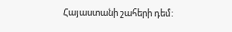Հայաստանի շահերի դեմ: